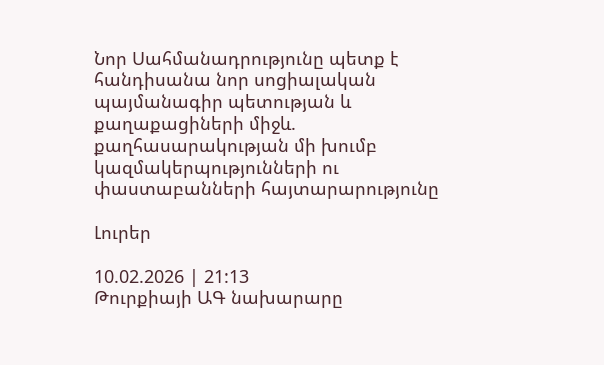Նոր Սահմանադրությունը պետք է հանդիսանա նոր սոցիալական պայմանագիր պետության և քաղաքացիների միջև. քաղհասարակության մի խումբ կազմակերպությունների ու փաստաբանների հայտարարությունը

Լուրեր

10.02.2026 | 21:13
Թուրքիայի ԱԳ նախարարը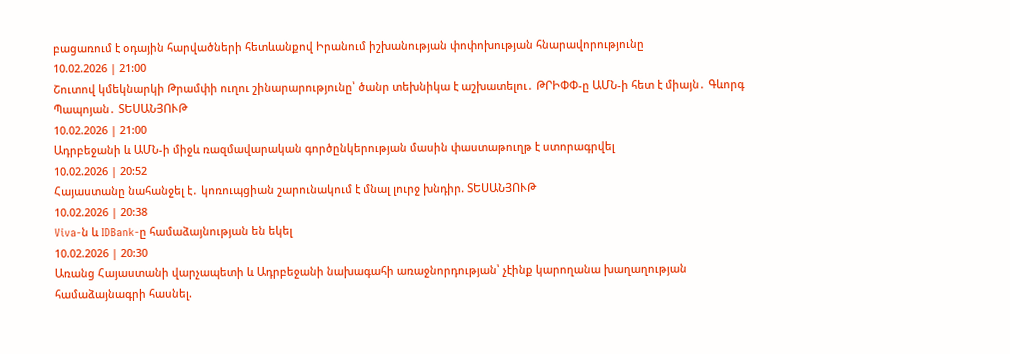բացառում է օդային հարվածների հետևանքով Իրանում իշխանության փոփոխության հնարավորությունը
10.02.2026 | 21:00
Շուտով կմեկնարկի Թրամփի ուղու շինարարությունը՝ ծանր տեխնիկա է աշխատելու․ ԹՐԻՓՓ-ը ԱՄՆ-ի հետ է միայն․ Գևորգ Պապոյան․ ՏԵՍԱՆՅՈՒԹ
10.02.2026 | 21:00
Ադրբեջանի և ԱՄՆ-ի միջև ռազմավարական գործընկերության մասին փաստաթուղթ է ստորագրվել
10.02.2026 | 20:52
Հայաստանը նահանջել է․ կոռուպցիան շարունակում է մնալ լուրջ խնդիր. ՏԵՍԱՆՅՈՒԹ
10.02.2026 | 20:38
Viva-ն և IDBank-ը համաձայնության են եկել
10.02.2026 | 20:30
Առանց Հայաստանի վարչապետի և Ադրբեջանի նախագահի առաջնորդության՝ չէինք կարողանա խաղաղության համաձայնագրի հասնել.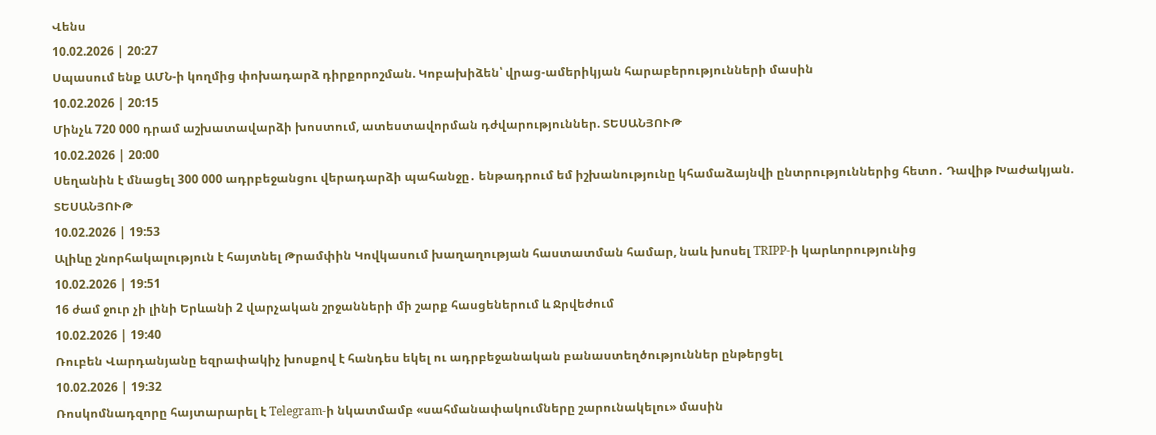Վենս
10.02.2026 | 20:27
Սպասում ենք ԱՄՆ-ի կողմից փոխադարձ դիրքորոշման. Կոբախիձեն՝ վրաց-ամերիկյան հարաբերությունների մասին
10.02.2026 | 20:15
Մինչև 720 000 դրամ աշխատավարձի խոստում, ատեստավորման դժվարություններ. ՏԵՍԱՆՅՈՒԹ
10.02.2026 | 20:00
Սեղանին է մնացել 300 000 ադրբեջանցու վերադարձի պահանջը․ ենթադրում եմ իշխանությունը կհամաձայնվի ընտրություններից հետո․ Դավիթ Խաժակյան. ՏԵՍԱՆՅՈՒԹ
10.02.2026 | 19:53
Ալիևը շնորհակալություն է հայտնել Թրամփին Կովկասում խաղաղության հաստատման համար, նաև խոսել TRIPP-ի կարևորությունից
10.02.2026 | 19:51
16 ժամ ջուր չի լինի Երևանի 2 վարչական շրջանների մի շարք հասցեներում և Ջրվեժում
10.02.2026 | 19:40
Ռուբեն Վարդանյանը եզրափակիչ խոսքով է հանդես եկել ու ադրբեջանական բանաստեղծություններ ընթերցել
10.02.2026 | 19:32
Ռոսկոմնադզորը հայտարարել է Telegram-ի նկատմամբ «սահմանափակումները շարունակելու» մասին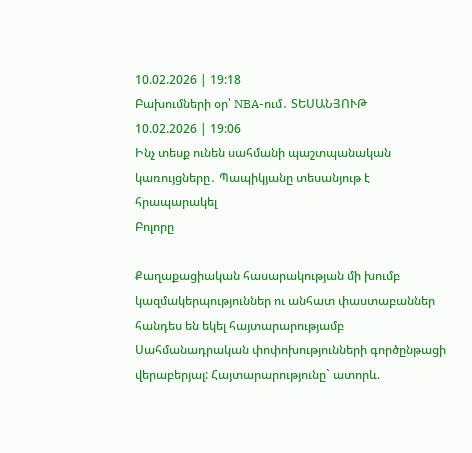10.02.2026 | 19:18
Բախումների օր՝ NBA-ում․ ՏԵՍԱՆՅՈՒԹ
10.02.2026 | 19:06
Ինչ տեսք ունեն սահմանի պաշտպանական կառույցները․ Պապիկյանը տեսանյութ է հրապարակել
Բոլորը

Քաղաքացիական հասարակության մի խումբ կազմակերպություններ ու անհատ փաստաբաններ հանդես են եկել հայտարարությամբ Սահմանադրական փոփոխությունների գործընթացի վերաբերյալ: Հայտարարությունը` ատորև.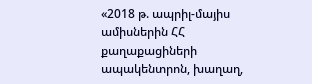«2018 թ. ապրիլ-մայիս ամիսներին ՀՀ քաղաքացիների ապակենտրոն, խաղաղ,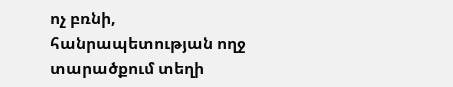ոչ բռնի,  հանրապետության ողջ տարածքում տեղի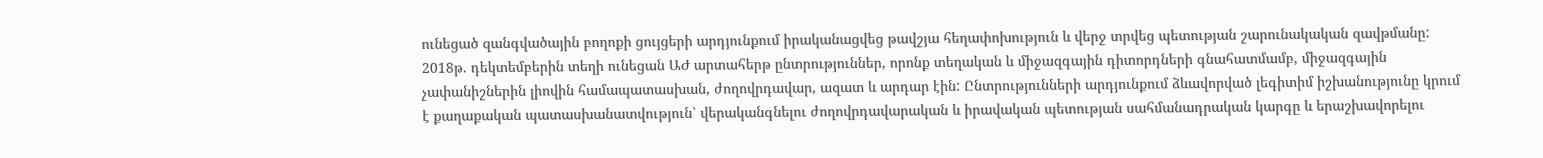ունեցած զանգվածային բողոքի ցույցերի արդյունքում իրականացվեց թավշյա հեղափոխություն և վերջ տրվեց պետության շարունակական զավթմանը: 2018թ. դեկտեմբերին տեղի ունեցան ԱԺ արտահերթ ընտրություններ, որոնք տեղական և միջազգային դիտորդների գնահատմամբ, միջազգային չափանիշներին լիովին համապատասխան, ժողովրդավար, ազատ և արդար էին: Ընտրությունների արդյունքում ձևավորված լեգիտիմ իշխանությունը կրում է քաղաքական պատասխանատվություն՝ վերականգնելու ժողովրդավարական և իրավական պետության սահմանադրական կարգը և երաշխավորելու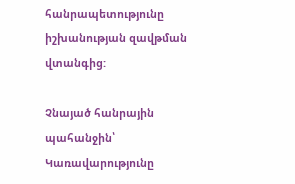հանրապետությունը իշխանության զավթման վտանգից:

Չնայած հանրային պահանջին՝ Կառավարությունը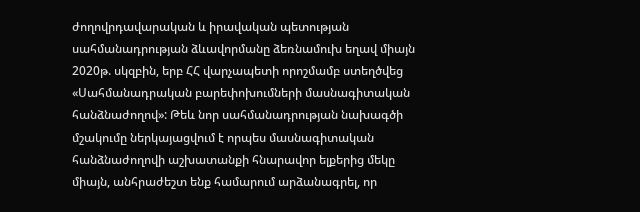ժողովրդավարական և իրավական պետության սահմանադրության ձևավորմանը ձեռնամուխ եղավ միայն 2020թ. սկզբին, երբ ՀՀ վարչապետի որոշմամբ ստեղծվեց «Սահմանադրական բարեփոխումների մասնագիտական հանձնաժողով»: Թեև նոր սահմանադրության նախագծի մշակումը ներկայացվում է որպես մասնագիտական հանձնաժողովի աշխատանքի հնարավոր ելքերից մեկը միայն, անհրաժեշտ ենք համարում արձանագրել, որ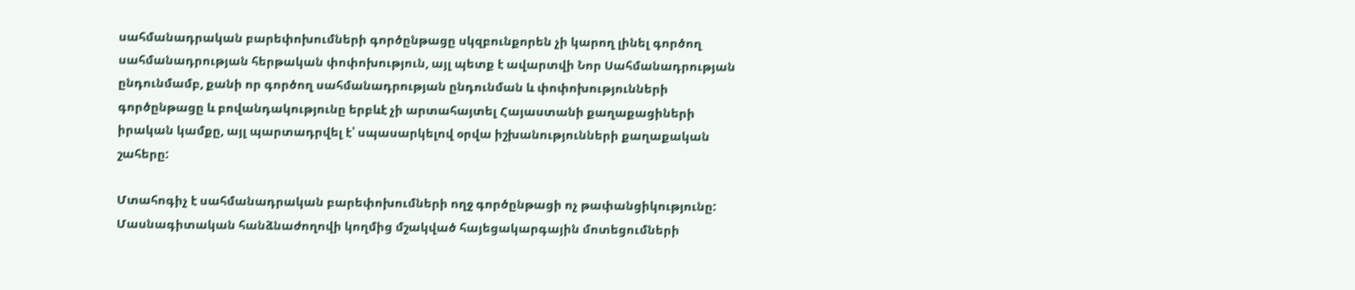սահմանադրական բարեփոխումների գործընթացը սկզբունքորեն չի կարող լինել գործող սահմանադրության հերթական փոփոխություն, այլ պետք է ավարտվի Նոր Սահմանադրության ընդունմամբ, քանի որ գործող սահմանադրության ընդունման և փոփոխությունների գործընթացը և բովանդակությունը երբևէ չի արտահայտել Հայաստանի քաղաքացիների իրական կամքը, այլ պարտադրվել է՝ սպասարկելով օրվա իշխանությունների քաղաքական շահերը:

Մտահոգիչ է սահմանադրական բարեփոխումների ողջ գործընթացի ոչ թափանցիկությունը: Մասնագիտական հանձնաժողովի կողմից մշակված հայեցակարգային մոտեցումների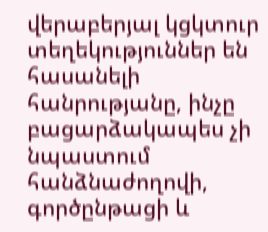վերաբերյալ կցկտուր տեղեկություններ են հասանելի հանրությանը, ինչը բացարձակապես չի նպաստում հանձնաժողովի,  գործընթացի և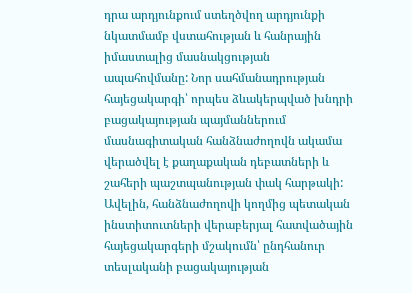դրա արդյունքում ստեղծվող արդյունքի նկատմամբ վստահության և հանրային իմաստալից մասնակցության ապահովմանը: Նոր սահմանադրության հայեցակարգի՝ որպես ձևակերպված խնդրի բացակայության պայմաններում մասնագիտական հանձնաժողովն ակամա վերածվել է քաղաքական դեբատների և շահերի պաշտպանության փակ հարթակի: Ավելին, հանձնաժողովի կողմից պետական ինստիտուտների վերաբերյալ հատվածային հայեցակարգերի մշակումն՝ ընդհանուր տեսլականի բացակայության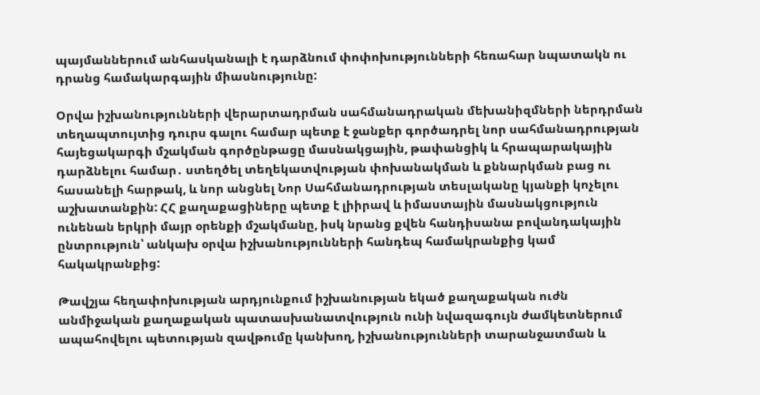պայմաններում անհասկանալի է դարձնում փոփոխությունների հեռահար նպատակն ու դրանց համակարգային միասնությունը:

Օրվա իշխանությունների վերարտադրման սահմանադրական մեխանիզմների ներդրման տեղապտույտից դուրս գալու համար պետք է ջանքեր գործադրել նոր սահմանադրության հայեցակարգի մշակման գործընթացը մասնակցային, թափանցիկ և հրապարակային դարձնելու համար․ ստեղծել տեղեկատվության փոխանակման և քննարկման բաց ու հասանելի հարթակ, և նոր անցնել Նոր Սահմանադրության տեսլականը կյանքի կոչելու աշխատանքին: ՀՀ քաղաքացիները պետք է լիիրավ և իմաստային մասնակցություն ունենան երկրի մայր օրենքի մշակմանը, իսկ նրանց քվեն հանդիսանա բովանդակային ընտրություն՝ անկախ օրվա իշխանությունների հանդեպ համակրանքից կամ հակակրանքից:

Թավշյա հեղափոխության արդյունքում իշխանության եկած քաղաքական ուժն անմիջական քաղաքական պատասխանատվություն ունի նվազագույն ժամկետներում ապահովելու պետության զավթումը կանխող, իշխանությունների տարանջատման և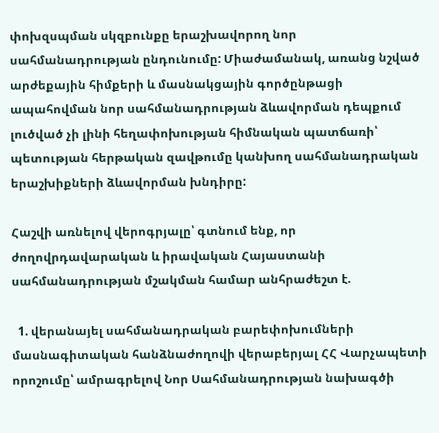փոխզսպման սկզբունքը երաշխավորող նոր սահմանադրության ընդունումը: Միաժամանակ, առանց նշված արժեքային հիմքերի և մասնակցային գործընթացի ապահովման նոր սահմանադրության ձևավորման դեպքում լուծված չի լինի հեղափոխության հիմնական պատճառի՝ պետության հերթական զավթումը կանխող սահմանադրական երաշխիքների ձևավորման խնդիրը:

Հաշվի առնելով վերոգրյալը՝ գտնում ենք, որ ժողովրդավարական և իրավական Հայաստանի սահմանադրության մշակման համար անհրաժեշտ է.

  1. վերանայել սահմանադրական բարեփոխումների մասնագիտական հանձնաժողովի վերաբերյալ ՀՀ Վարչապետի որոշումը՝ ամրագրելով Նոր Սահմանադրության նախագծի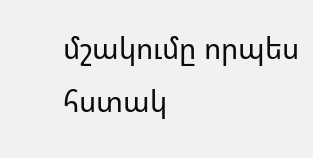մշակումը որպես հստակ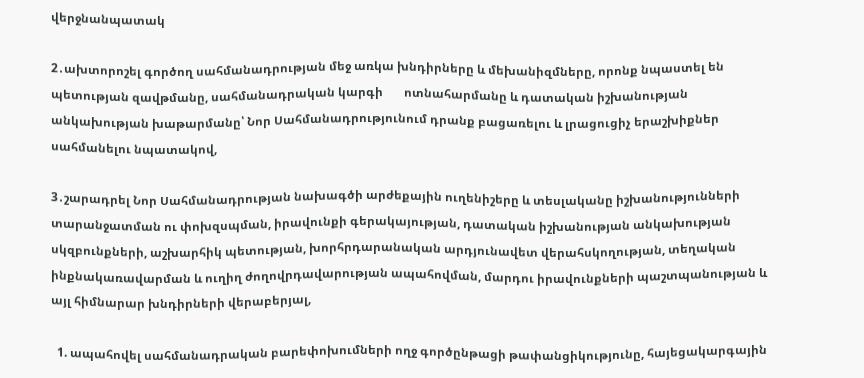վերջնանպատակ

2․ախտորոշել գործող սահմանադրության մեջ առկա խնդիրները և մեխանիզմները, որոնք նպաստել են պետության զավթմանը, սահմանադրական կարգի       ոտնահարմանը և դատական իշխանության անկախության խաթարմանը՝ Նոր Սահմանադրությունում դրանք բացառելու և լրացուցիչ երաշխիքներ սահմանելու նպատակով,

3․շարադրել Նոր Սահմանադրության նախագծի արժեքային ուղենիշերը և տեսլականը իշխանությունների տարանջատման ու փոխզսպման, իրավունքի գերակայության, դատական իշխանության անկախության սկզբունքների, աշխարհիկ պետության, խորհրդարանական արդյունավետ վերահսկողության, տեղական ինքնակառավարման և ուղիղ ժողովրդավարության ապահովման, մարդու իրավունքների պաշտպանության և այլ հիմնարար խնդիրների վերաբերյալ,

  1. ապահովել սահմանադրական բարեփոխումների ողջ գործընթացի թափանցիկությունը, հայեցակարգային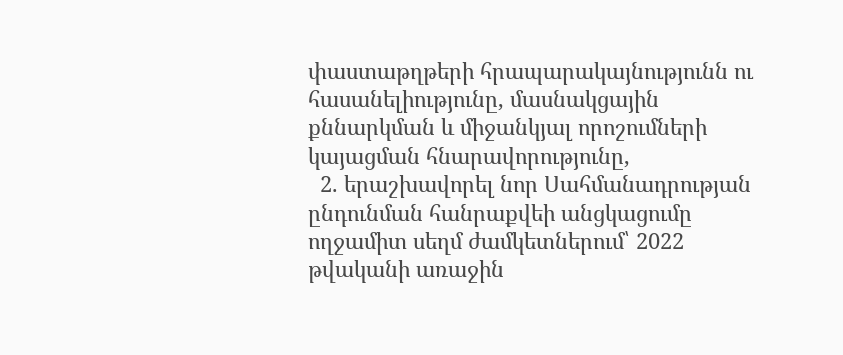փաստաթղթերի հրապարակայնությունն ու հասանելիությունը, մասնակցային քննարկման և միջանկյալ որոշումների կայացման հնարավորությունը,
  2. երաշխավորել նոր Սահմանադրության ընդունման հանրաքվեի անցկացումը ողջամիտ սեղմ ժամկետներում՝ 2022 թվականի առաջին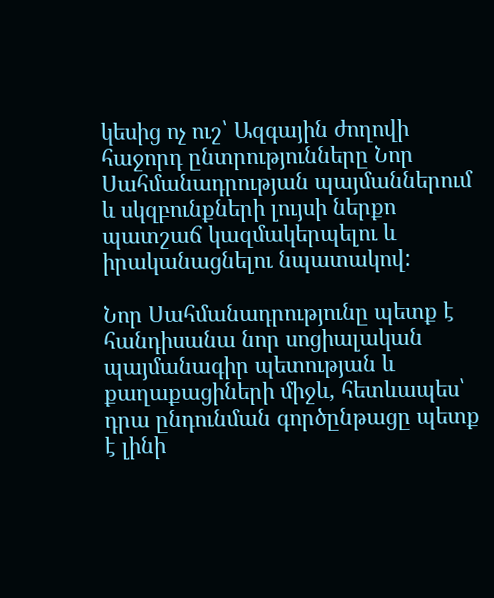կեսից ոչ ուշ՝ Ազգային ժողովի հաջորդ ընտրությունները Նոր Սահմանադրության պայմաններում և սկզբունքների լույսի ներքո պատշաճ կազմակերպելու և իրականացնելու նպատակով:

Նոր Սահմանադրությունը պետք է հանդիսանա նոր սոցիալական պայմանագիր պետության և քաղաքացիների միջև, հետևապես՝ դրա ընդունման գործընթացը պետք է լինի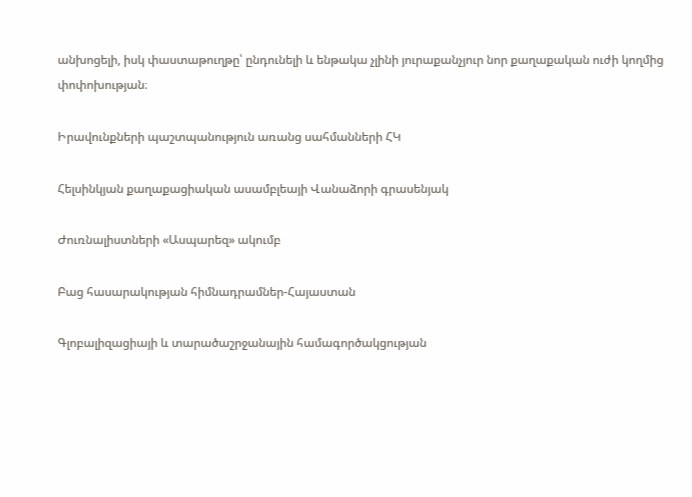անխոցելի, իսկ փաստաթուղթը՝ ընդունելի և ենթակա չլինի յուրաքանչյուր նոր քաղաքական ուժի կողմից փոփոխության։

Իրավունքների պաշտպանություն առանց սահմանների ՀԿ

Հելսինկյան քաղաքացիական ասամբլեայի Վանաձորի գրասենյակ

Ժուռնալիստների «Ասպարեզ» ակումբ

Բաց հասարակության հիմնադրամներ-Հայաստան

Գլոբալիզացիայի և տարածաշրջանային համագործակցության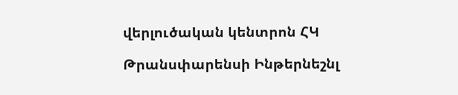վերլուծական կենտրոն ՀԿ

Թրանսփարենսի Ինթերնեշնլ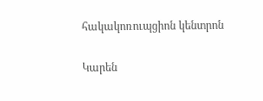հակակոռուպցիոն կենտրոն

Կարեն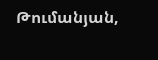Թումանյան,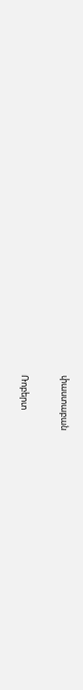փաստաբան

Ռոբերտ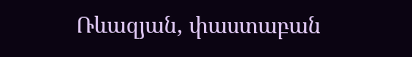Ռևազյան, փաստաբան